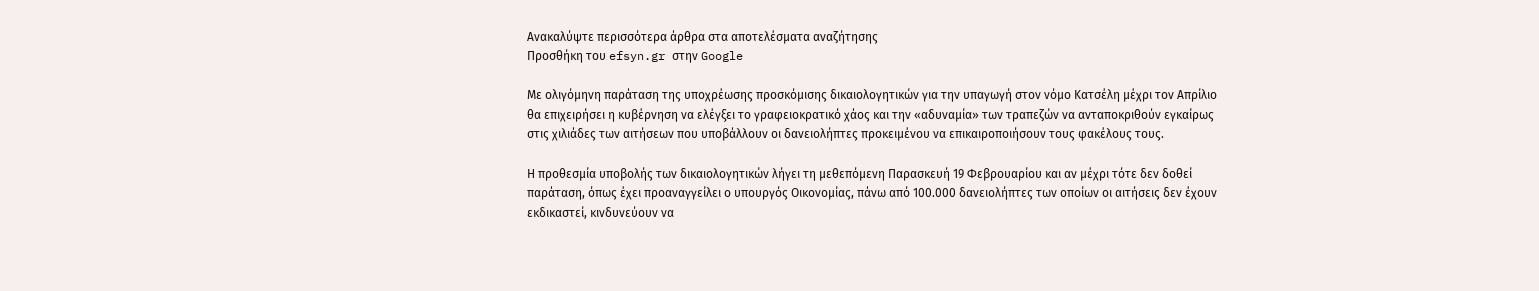Ανακαλύψτε περισσότερα άρθρα στα αποτελέσματα αναζήτησης
Προσθήκη του efsyn.gr στην Google

Με ολιγόμηνη παράταση της υποχρέωσης προσκόμισης δικαιολογητικών για την υπαγωγή στον νόμο Κατσέλη μέχρι τον Απρίλιο θα επιχειρήσει η κυβέρνηση να ελέγξει το γραφειοκρατικό χάος και την «αδυναμία» των τραπεζών να ανταποκριθούν εγκαίρως στις χιλιάδες των αιτήσεων που υποβάλλουν οι δανειολήπτες προκειμένου να επικαιροποιήσουν τους φακέλους τους.

Η προθεσμία υποβολής των δικαιολογητικών λήγει τη μεθεπόμενη Παρασκευή 19 Φεβρουαρίου και αν μέχρι τότε δεν δοθεί παράταση, όπως έχει προαναγγείλει ο υπουργός Οικονομίας, πάνω από 100.000 δανειολήπτες των οποίων οι αιτήσεις δεν έχουν εκδικαστεί, κινδυνεύουν να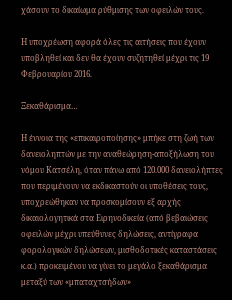χάσουν το δικαίωμα ρύθμισης των οφειλών τους.

Η υποχρέωση αφορά όλες τις αιτήσεις που έχουν υποβληθεί και δεν θα έχουν συζητηθεί μέχρι τις 19 Φεβρουαρίου 2016.

Ξεκαθάρισμα…

Η έννοια της «επικαιροποίησης» μπήκε στη ζωή των δανειοληπτών με την αναθεώρηση-αποξήλωση του νόμου Κατσέλη, όταν πάνω από 120.000 δανειολήπτες που περιμένουν να εκδικαστούν οι υποθέσεις τους, υποχρεώθηκαν να προσκομίσουν εξ αρχής δικαιολογητικά στα Ειρηνοδικεία (από βεβαιώσεις οφειλών μέχρι υπεύθυνες δηλώσεις, αντίγραφα φορολογικών δηλώσεων, μισθοδοτικές καταστάσεις κ.α.) προκειμένου να γίνει το μεγάλο ξεκαθάρισμα μεταξύ των «μπαταχτσήδων»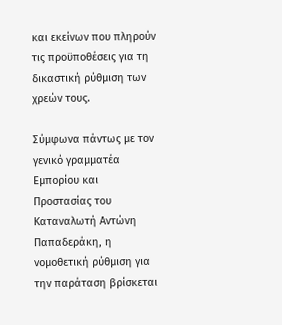και εκείνων που πληρούν τις προϋποθέσεις για τη δικαστική ρύθμιση των χρεών τους.

Σύμφωνα πάντως με τον γενικό γραμματέα Εμπορίου και Προστασίας του Καταναλωτή Αντώνη Παπαδεράκη, η νομοθετική ρύθμιση για την παράταση βρίσκεται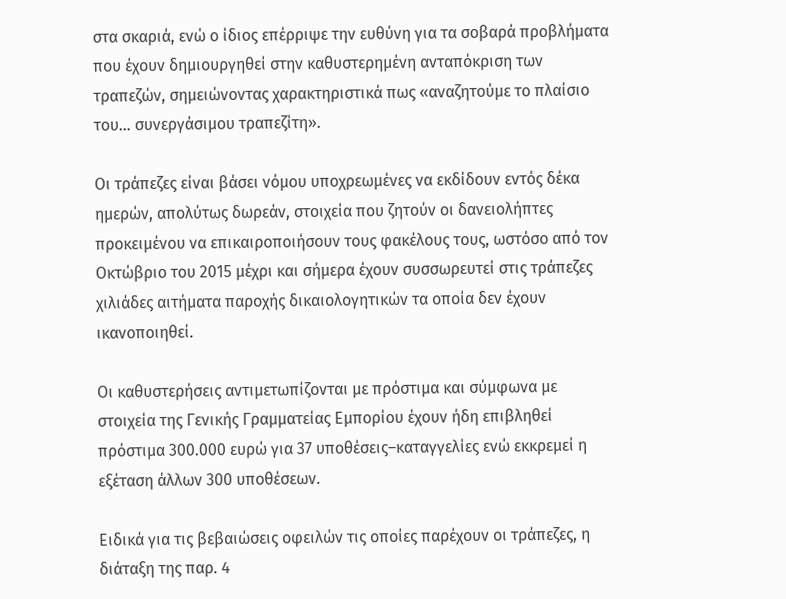στα σκαριά, ενώ ο ίδιος επέρριψε την ευθύνη για τα σοβαρά προβλήματα που έχουν δημιουργηθεί στην καθυστερημένη ανταπόκριση των τραπεζών, σημειώνοντας χαρακτηριστικά πως «αναζητούμε το πλαίσιο του… συνεργάσιμου τραπεζίτη».

Οι τράπεζες είναι βάσει νόμου υποχρεωμένες να εκδίδουν εντός δέκα ημερών, απολύτως δωρεάν, στοιχεία που ζητούν οι δανειολήπτες προκειμένου να επικαιροποιήσουν τους φακέλους τους, ωστόσο από τον Οκτώβριο του 2015 μέχρι και σήμερα έχουν συσσωρευτεί στις τράπεζες χιλιάδες αιτήματα παροχής δικαιολογητικών τα οποία δεν έχουν ικανοποιηθεί.

Οι καθυστερήσεις αντιμετωπίζονται με πρόστιμα και σύμφωνα με στοιχεία της Γενικής Γραμματείας Εμπορίου έχουν ήδη επιβληθεί πρόστιμα 300.000 ευρώ για 37 υποθέσεις–καταγγελίες ενώ εκκρεμεί η εξέταση άλλων 300 υποθέσεων.

Ειδικά για τις βεβαιώσεις οφειλών τις οποίες παρέχουν οι τράπεζες, η διάταξη της παρ. 4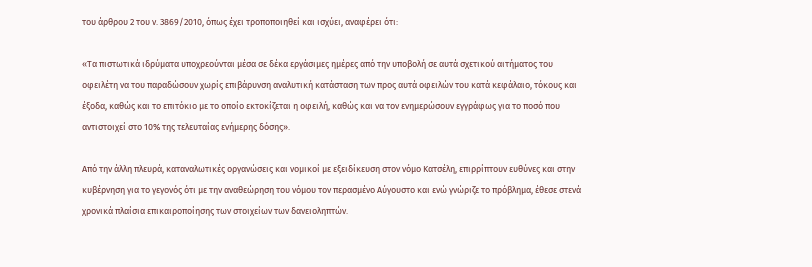του άρθρου 2 του ν. 3869/2010, όπως έχει τροποποιηθεί και ισχύει, αναφέρει ότι:

«Τα πιστωτικά ιδρύματα υποχρεούνται μέσα σε δέκα εργάσιμες ημέρες από την υποβολή σε αυτά σχετικού αιτήματος του οφειλέτη να του παραδώσουν χωρίς επιβάρυνση αναλυτική κατάσταση των προς αυτά οφειλών του κατά κεφάλαιο, τόκους και έξοδα, καθώς και το επιτόκιο με το οποίο εκτοκίζεται η οφειλή, καθώς και να τον ενημερώσουν εγγράφως για το ποσό που αντιστοιχεί στο 10% της τελευταίας ενήμερης δόσης».

Από την άλλη πλευρά, καταναλωτικές οργανώσεις και νομικοί με εξειδίκευση στον νόμο Κατσέλη, επιρρίπτουν ευθύνες και στην κυβέρνηση για το γεγονός ότι με την αναθεώρηση του νόμου τον περασμένο Αύγουστο και ενώ γνώριζε το πρόβλημα, έθεσε στενά χρονικά πλαίσια επικαιροποίησης των στοιχείων των δανειοληπτών.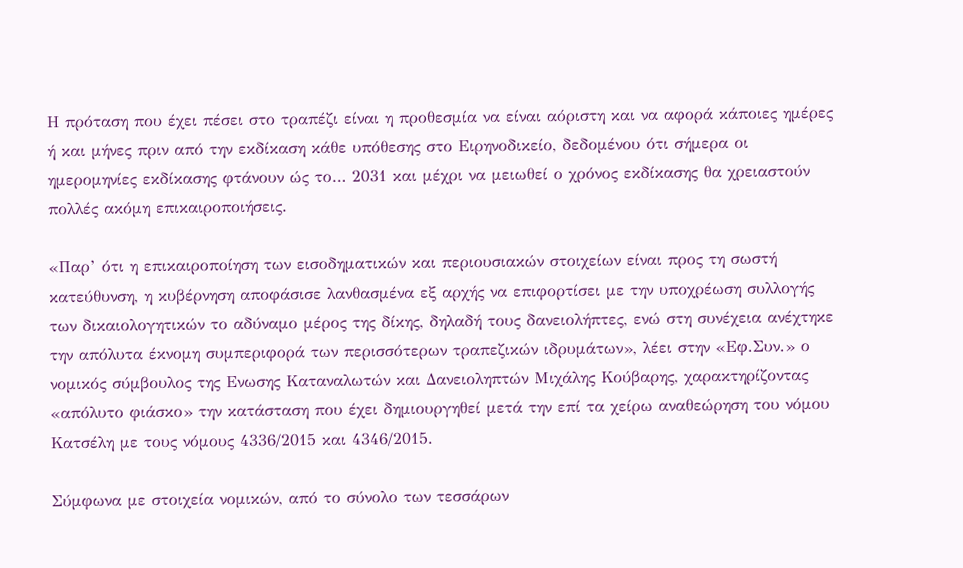Η πρόταση που έχει πέσει στο τραπέζι είναι η προθεσμία να είναι αόριστη και να αφορά κάποιες ημέρες ή και μήνες πριν από την εκδίκαση κάθε υπόθεσης στο Ειρηνοδικείο, δεδομένου ότι σήμερα οι ημερομηνίες εκδίκασης φτάνουν ώς το… 2031 και μέχρι να μειωθεί ο χρόνος εκδίκασης θα χρειαστούν πολλές ακόμη επικαιροποιήσεις.

«Παρ’ ότι η επικαιροποίηση των εισοδηματικών και περιουσιακών στοιχείων είναι προς τη σωστή κατεύθυνση, η κυβέρνηση αποφάσισε λανθασμένα εξ αρχής να επιφορτίσει με την υποχρέωση συλλογής των δικαιολογητικών το αδύναμο μέρος της δίκης, δηλαδή τους δανειολήπτες, ενώ στη συνέχεια ανέχτηκε την απόλυτα έκνομη συμπεριφορά των περισσότερων τραπεζικών ιδρυμάτων», λέει στην «Εφ.Συν.» ο νομικός σύμβουλος της Ενωσης Καταναλωτών και Δανειοληπτών Μιχάλης Κούβαρης, χαρακτηρίζοντας «απόλυτο φιάσκο» την κατάσταση που έχει δημιουργηθεί μετά την επί τα χείρω αναθεώρηση του νόμου Κατσέλη με τους νόμους 4336/2015 και 4346/2015.

Σύμφωνα με στοιχεία νομικών, από το σύνολο των τεσσάρων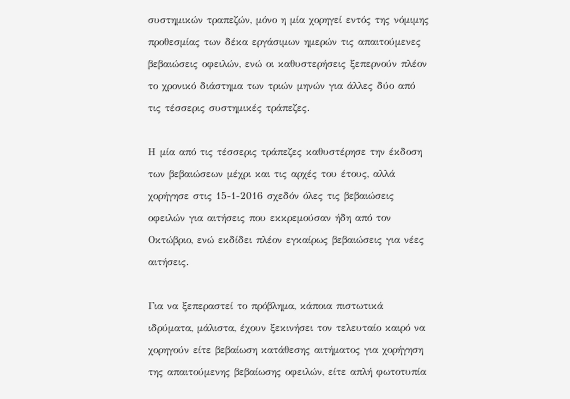συστημικών τραπεζών, μόνο η μία χορηγεί εντός της νόμιμης προθεσμίας των δέκα εργάσιμων ημερών τις απαιτούμενες βεβαιώσεις οφειλών, ενώ οι καθυστερήσεις ξεπερνούν πλέον το χρονικό διάστημα των τριών μηνών για άλλες δύο από τις τέσσερις συστημικές τράπεζες.

Η μία από τις τέσσερις τράπεζες καθυστέρησε την έκδοση των βεβαιώσεων μέχρι και τις αρχές του έτους, αλλά χορήγησε στις 15-1-2016 σχεδόν όλες τις βεβαιώσεις οφειλών για αιτήσεις που εκκρεμούσαν ήδη από τον Οκτώβριο, ενώ εκδίδει πλέον εγκαίρως βεβαιώσεις για νέες αιτήσεις.

Για να ξεπεραστεί το πρόβλημα, κάποια πιστωτικά ιδρύματα, μάλιστα, έχουν ξεκινήσει τον τελευταίο καιρό να χορηγούν είτε βεβαίωση κατάθεσης αιτήματος για χορήγηση της απαιτούμενης βεβαίωσης οφειλών, είτε απλή φωτοτυπία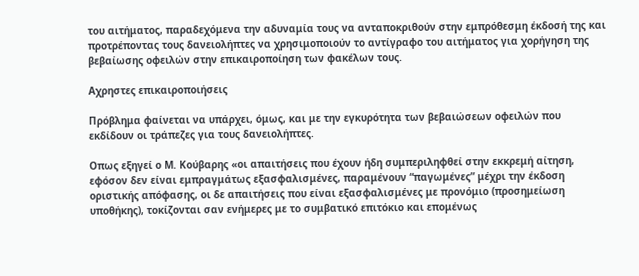του αιτήματος, παραδεχόμενα την αδυναμία τους να ανταποκριθούν στην εμπρόθεσμη έκδοσή της και προτρέποντας τους δανειολήπτες να χρησιμοποιούν το αντίγραφο του αιτήματος για χορήγηση της βεβαίωσης οφειλών στην επικαιροποίηση των φακέλων τους.

Αχρηστες επικαιροποιήσεις

Πρόβλημα φαίνεται να υπάρχει, όμως, και με την εγκυρότητα των βεβαιώσεων οφειλών που εκδίδουν οι τράπεζες για τους δανειολήπτες.

Οπως εξηγεί ο Μ. Κούβαρης «οι απαιτήσεις που έχουν ήδη συμπεριληφθεί στην εκκρεμή αίτηση, εφόσον δεν είναι εμπραγμάτως εξασφαλισμένες, παραμένουν “παγωμένες” μέχρι την έκδοση οριστικής απόφασης, οι δε απαιτήσεις που είναι εξασφαλισμένες με προνόμιο (προσημείωση υποθήκης), τοκίζονται σαν ενήμερες με το συμβατικό επιτόκιο και επομένως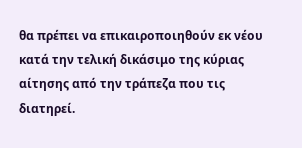θα πρέπει να επικαιροποιηθούν εκ νέου κατά την τελική δικάσιμο της κύριας αίτησης από την τράπεζα που τις διατηρεί.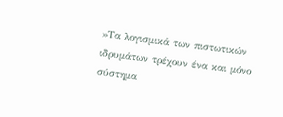»Τα λογισμικά των πιστωτικών ιδρυμάτων τρέχουν ένα και μόνο σύστημα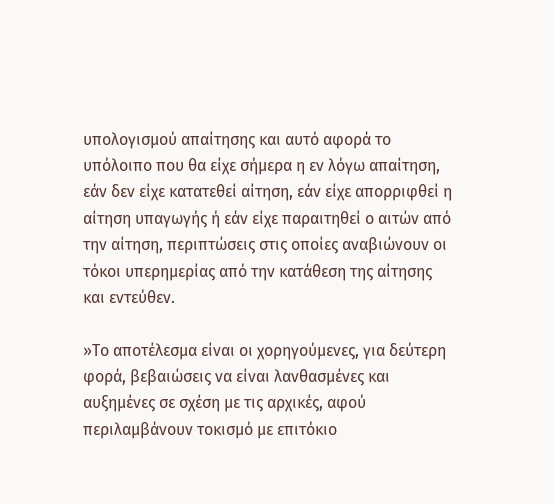υπολογισμού απαίτησης και αυτό αφορά το υπόλοιπο που θα είχε σήμερα η εν λόγω απαίτηση, εάν δεν είχε κατατεθεί αίτηση, εάν είχε απορριφθεί η αίτηση υπαγωγής ή εάν είχε παραιτηθεί ο αιτών από την αίτηση, περιπτώσεις στις οποίες αναβιώνουν οι τόκοι υπερημερίας από την κατάθεση της αίτησης και εντεύθεν.

»Το αποτέλεσμα είναι οι χορηγούμενες, για δεύτερη φορά, βεβαιώσεις να είναι λανθασμένες και αυξημένες σε σχέση με τις αρχικές, αφού περιλαμβάνουν τοκισμό με επιτόκιο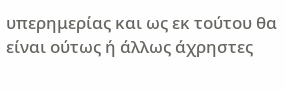υπερημερίας και ως εκ τούτου θα είναι ούτως ή άλλως άχρηστες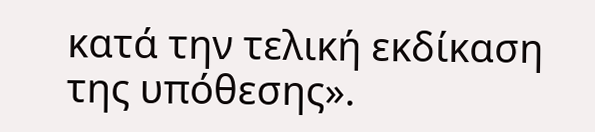κατά την τελική εκδίκαση της υπόθεσης».